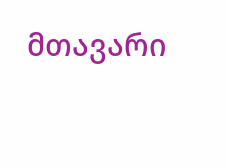მთავარი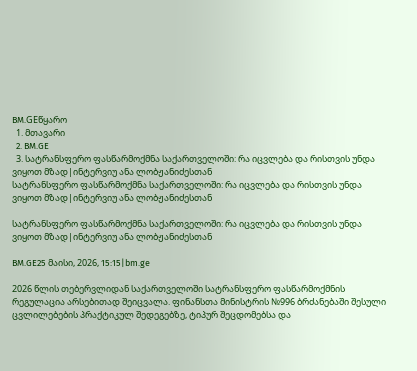BM.GEწყარო
  1. მთავარი
  2. BM.GE
  3. სატრანსფერო ფასწარმოქმნა საქართველოში: რა იცვლება და რისთვის უნდა ვიყოთ მზად|ინტერვიუ ანა ლობჟანიძესთან
სატრანსფერო ფასწარმოქმნა საქართველოში: რა იცვლება და რისთვის უნდა ვიყოთ მზად|ინტერვიუ ანა ლობჟანიძესთან

სატრანსფერო ფასწარმოქმნა საქართველოში: რა იცვლება და რისთვის უნდა ვიყოთ მზად|ინტერვიუ ანა ლობჟანიძესთან

BM.GE25 მაისი, 2026, 15:15|bm.ge

2026 წლის თებერვლიდან საქართველოში სატრანსფერო ფასწარმოქმნის რეგულაცია არსებითად შეიცვალა. ფინანსთა მინისტრის №996 ბრძანებაში შესული ცვლილებების პრაქტიკულ შედეგებზე, ტიპურ შეცდომებსა და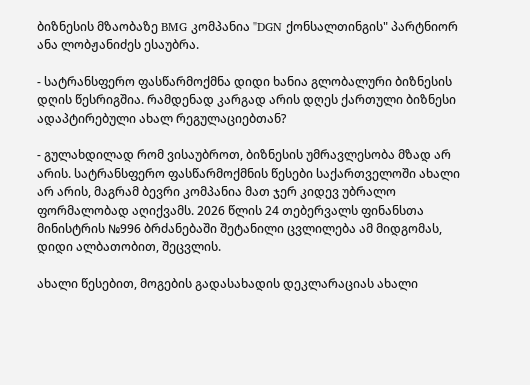ბიზნესის მზაობაზე BMG კომპანია "DGN ქონსალთინგის" პარტნიორ ანა ლობჟანიძეს ესაუბრა.

- სატრანსფერო ფასწარმოქმნა დიდი ხანია გლობალური ბიზნესის დღის წესრიგშია. რამდენად კარგად არის დღეს ქართული ბიზნესი ადაპტირებული ახალ რეგულაციებთან?

- გულახდილად რომ ვისაუბროთ, ბიზნესის უმრავლესობა მზად არ არის. სატრანსფერო ფასწარმოქმნის წესები საქართველოში ახალი არ არის, მაგრამ ბევრი კომპანია მათ ჯერ კიდევ უბრალო ფორმალობად აღიქვამს. 2026 წლის 24 თებერვალს ფინანსთა მინისტრის №996 ბრძანებაში შეტანილი ცვლილება ამ მიდგომას, დიდი ალბათობით, შეცვლის.

ახალი წესებით, მოგების გადასახადის დეკლარაციას ახალი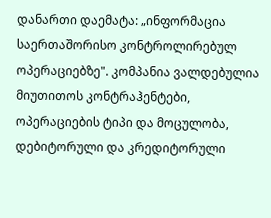დანართი დაემატა: „ინფორმაცია საერთაშორისო კონტროლირებულ ოპერაციებზე". კომპანია ვალდებულია მიუთითოს კონტრაჰენტები, ოპერაციების ტიპი და მოცულობა, დებიტორული და კრედიტორული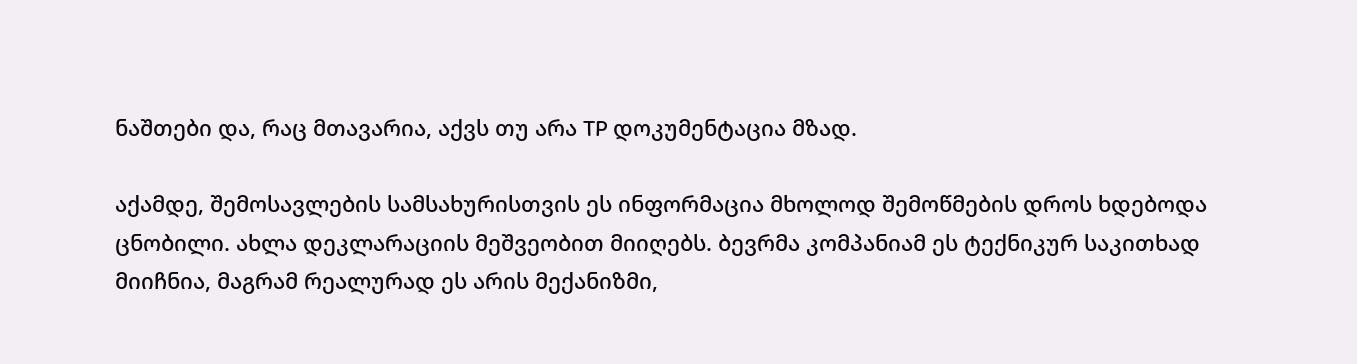ნაშთები და, რაც მთავარია, აქვს თუ არა TP დოკუმენტაცია მზად.

აქამდე, შემოსავლების სამსახურისთვის ეს ინფორმაცია მხოლოდ შემოწმების დროს ხდებოდა ცნობილი. ახლა დეკლარაციის მეშვეობით მიიღებს. ბევრმა კომპანიამ ეს ტექნიკურ საკითხად მიიჩნია, მაგრამ რეალურად ეს არის მექანიზმი,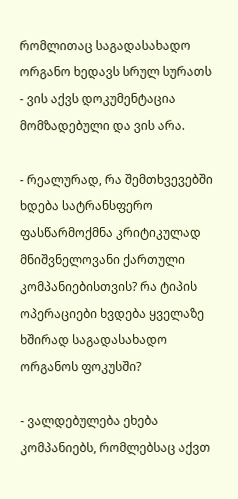რომლითაც საგადასახადო ორგანო ხედავს სრულ სურათს - ვის აქვს დოკუმენტაცია მომზადებული და ვის არა.

- რეალურად, რა შემთხვევებში ხდება სატრანსფერო ფასწარმოქმნა კრიტიკულად მნიშვნელოვანი ქართული კომპანიებისთვის? რა ტიპის ოპერაციები ხვდება ყველაზე ხშირად საგადასახადო ორგანოს ფოკუსში?

- ვალდებულება ეხება კომპანიებს, რომლებსაც აქვთ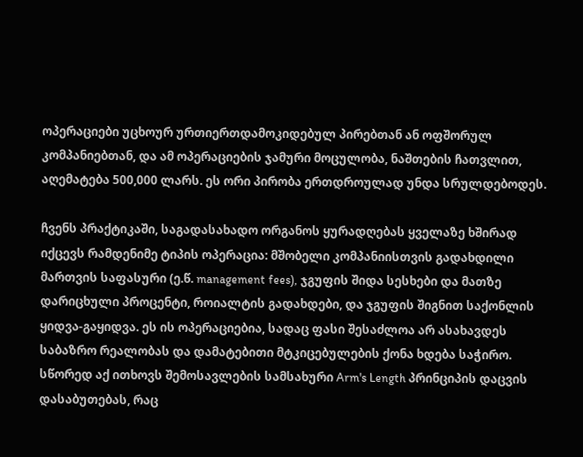ოპერაციები უცხოურ ურთიერთდამოკიდებულ პირებთან ან ოფშორულ კომპანიებთან, და ამ ოპერაციების ჯამური მოცულობა, ნაშთების ჩათვლით, აღემატება 500,000 ლარს. ეს ორი პირობა ერთდროულად უნდა სრულდებოდეს.

ჩვენს პრაქტიკაში, საგადასახადო ორგანოს ყურადღებას ყველაზე ხშირად იქცევს რამდენიმე ტიპის ოპერაცია: მშობელი კომპანიისთვის გადახდილი მართვის საფასური (ე.წ. management fees), ჯგუფის შიდა სესხები და მათზე დარიცხული პროცენტი, როიალტის გადახდები, და ჯგუფის შიგნით საქონლის ყიდვა-გაყიდვა. ეს ის ოპერაციებია, სადაც ფასი შესაძლოა არ ასახავდეს საბაზრო რეალობას და დამატებითი მტკიცებულების ქონა ხდება საჭირო. სწორედ აქ ითხოვს შემოსავლების სამსახური Arm's Length პრინციპის დაცვის დასაბუთებას, რაც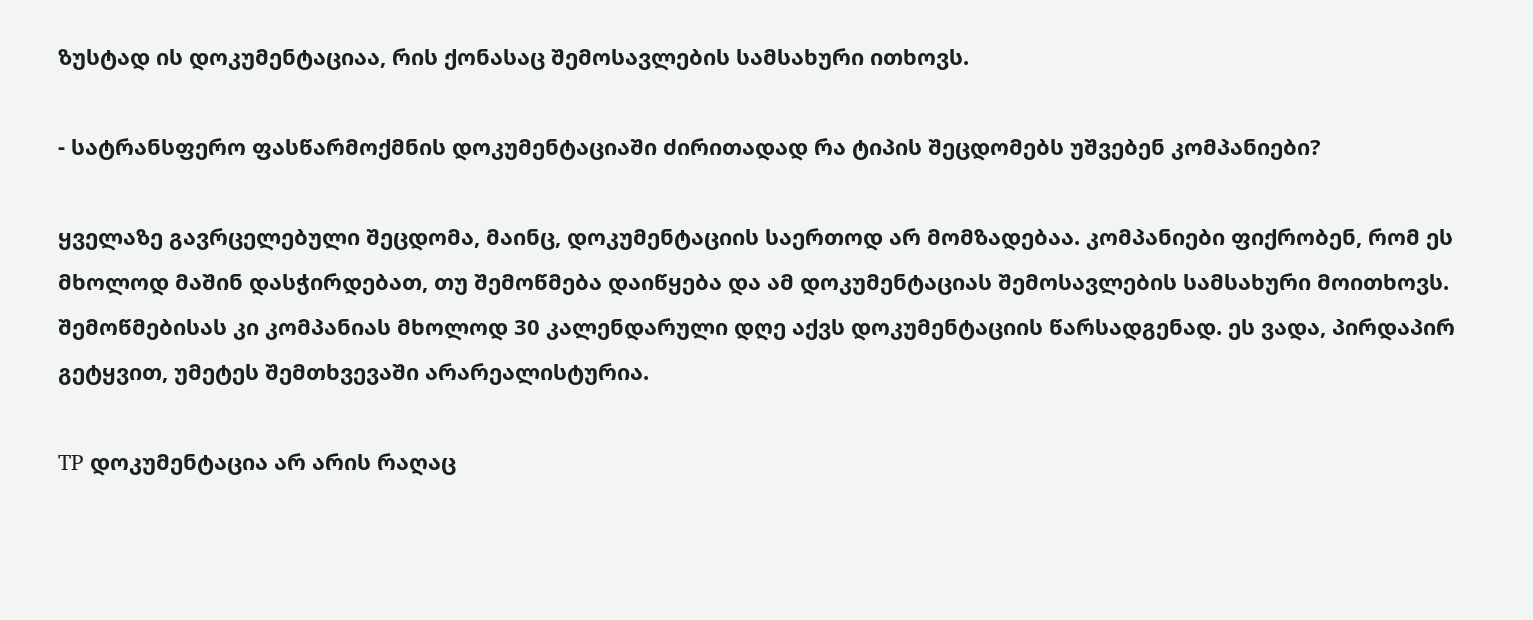ზუსტად ის დოკუმენტაციაა, რის ქონასაც შემოსავლების სამსახური ითხოვს.

- სატრანსფერო ფასწარმოქმნის დოკუმენტაციაში ძირითადად რა ტიპის შეცდომებს უშვებენ კომპანიები?

ყველაზე გავრცელებული შეცდომა, მაინც, დოკუმენტაციის საერთოდ არ მომზადებაა. კომპანიები ფიქრობენ, რომ ეს მხოლოდ მაშინ დასჭირდებათ, თუ შემოწმება დაიწყება და ამ დოკუმენტაციას შემოსავლების სამსახური მოითხოვს. შემოწმებისას კი კომპანიას მხოლოდ 30 კალენდარული დღე აქვს დოკუმენტაციის წარსადგენად. ეს ვადა, პირდაპირ გეტყვით, უმეტეს შემთხვევაში არარეალისტურია.

TP დოკუმენტაცია არ არის რაღაც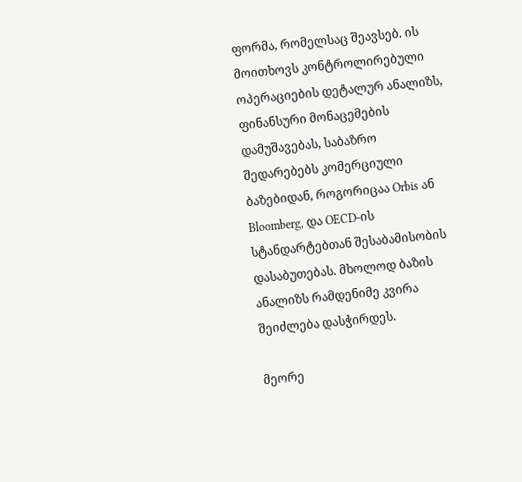ფორმა, რომელსაც შეავსებ. ის მოითხოვს კონტროლირებული ოპერაციების დეტალურ ანალიზს, ფინანსური მონაცემების დამუშავებას, საბაზრო შედარებებს კომერციული ბაზებიდან, როგორიცაა Orbis ან Bloomberg, და OECD-ის სტანდარტებთან შესაბამისობის დასაბუთებას. მხოლოდ ბაზის ანალიზს რამდენიმე კვირა შეიძლება დასჭირდეს.

მეორე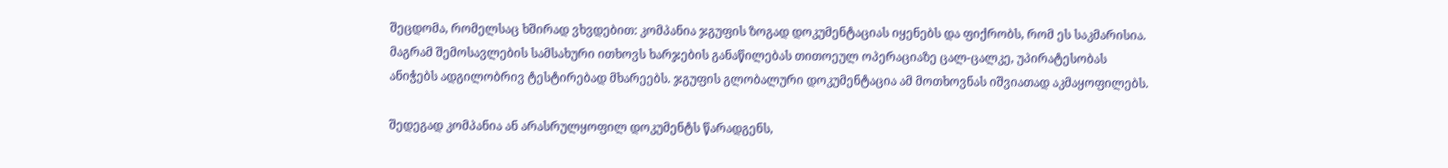შეცდომა, რომელსაც ხშირად ვხვდებით: კომპანია ჯგუფის ზოგად დოკუმენტაციას იყენებს და ფიქრობს, რომ ეს საკმარისია. მაგრამ შემოსავლების სამსახური ითხოვს ხარჯების განაწილებას თითოეულ ოპერაციაზე ცალ-ცალკე, უპირატესობას ანიჭებს ადგილობრივ ტესტირებად მხარეებს. ჯგუფის გლობალური დოკუმენტაცია ამ მოთხოვნას იშვიათად აკმაყოფილებს.

შედეგად კომპანია ან არასრულყოფილ დოკუმენტს წარადგენს,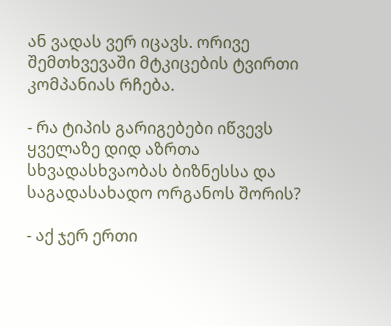ან ვადას ვერ იცავს. ორივე შემთხვევაში მტკიცების ტვირთი კომპანიას რჩება.

- რა ტიპის გარიგებები იწვევს ყველაზე დიდ აზრთა სხვადასხვაობას ბიზნესსა და საგადასახადო ორგანოს შორის?

- აქ ჯერ ერთი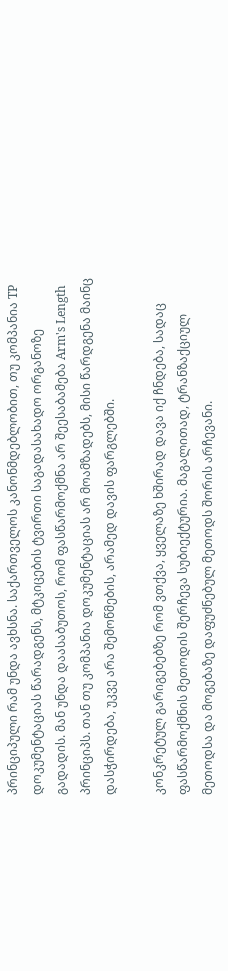პრინციპული რამ უნდა ავხსნა. საქართველოს კანონმდებლობით, თუ კომპანია TP დოკუმენტაციას წარადგენს, მტკიცების ტვირთი საგადასახადო ორგანოზე გადადის. მან უნდა დაასაბუთოს, რომ ფასწარმოქმნა არ შეესაბამება Arm's Length პრინციპს. თან თუ კომპანია დოკუმენტაციას არ მოამზადებს, მისი წარდგენა მაინც დასჭირდება, უკვე არა შემოწმების, არამედ დავის ფარგლებში.

კონკრეტულ გარიგებებზე რომ ვთქვა, ყველაზე ხშირად დავა იქ ჩნდება, სადაც ფასწარმოქმნის მეთოდის შერჩევა სუბიექტურია. მაგალითად, ტრანზაქციულ მეთოდსა და მოგებაზე დაფუძნებულ მეთოდს შორის არჩევანი.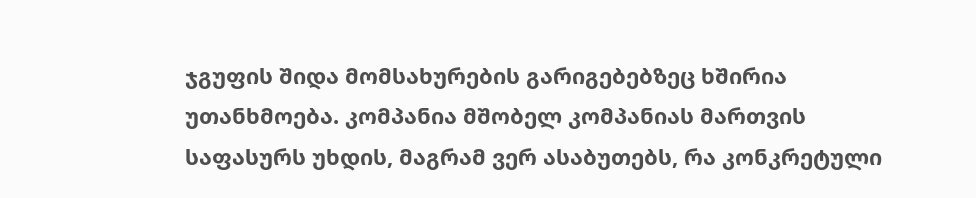ჯგუფის შიდა მომსახურების გარიგებებზეც ხშირია უთანხმოება. კომპანია მშობელ კომპანიას მართვის საფასურს უხდის, მაგრამ ვერ ასაბუთებს, რა კონკრეტული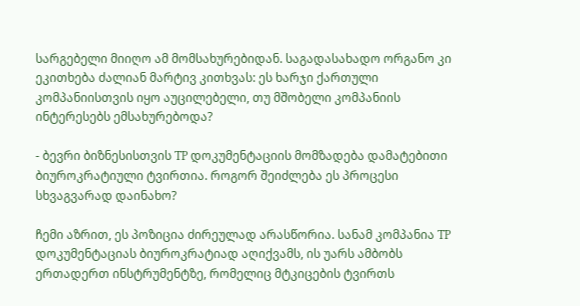სარგებელი მიიღო ამ მომსახურებიდან. საგადასახადო ორგანო კი ეკითხება ძალიან მარტივ კითხვას: ეს ხარჯი ქართული კომპანიისთვის იყო აუცილებელი, თუ მშობელი კომპანიის ინტერესებს ემსახურებოდა?

- ბევრი ბიზნესისთვის TP დოკუმენტაციის მომზადება დამატებითი ბიუროკრატიული ტვირთია. როგორ შეიძლება ეს პროცესი სხვაგვარად დაინახო?

ჩემი აზრით, ეს პოზიცია ძირეულად არასწორია. სანამ კომპანია TP დოკუმენტაციას ბიუროკრატიად აღიქვამს, ის უარს ამბობს ერთადერთ ინსტრუმენტზე, რომელიც მტკიცების ტვირთს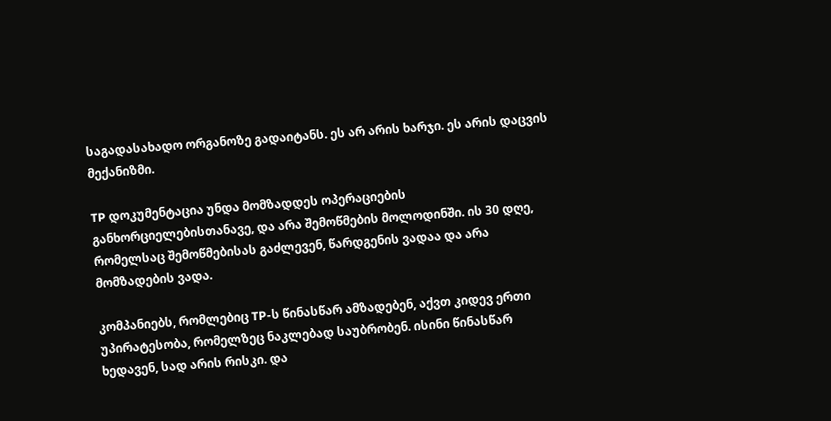საგადასახადო ორგანოზე გადაიტანს. ეს არ არის ხარჯი. ეს არის დაცვის მექანიზმი.

TP დოკუმენტაცია უნდა მომზადდეს ოპერაციების განხორციელებისთანავე, და არა შემოწმების მოლოდინში. ის 30 დღე, რომელსაც შემოწმებისას გაძლევენ, წარდგენის ვადაა და არა მომზადების ვადა.

კომპანიებს, რომლებიც TP-ს წინასწარ ამზადებენ, აქვთ კიდევ ერთი უპირატესობა, რომელზეც ნაკლებად საუბრობენ. ისინი წინასწარ ხედავენ, სად არის რისკი. და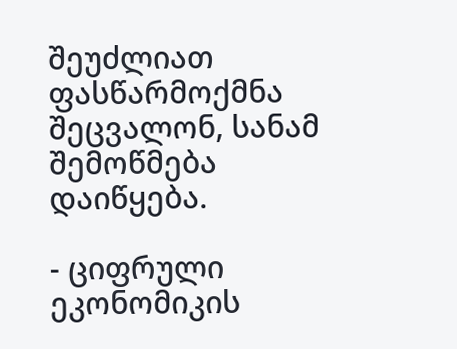შეუძლიათ ფასწარმოქმნა შეცვალონ, სანამ შემოწმება დაიწყება.

- ციფრული ეკონომიკის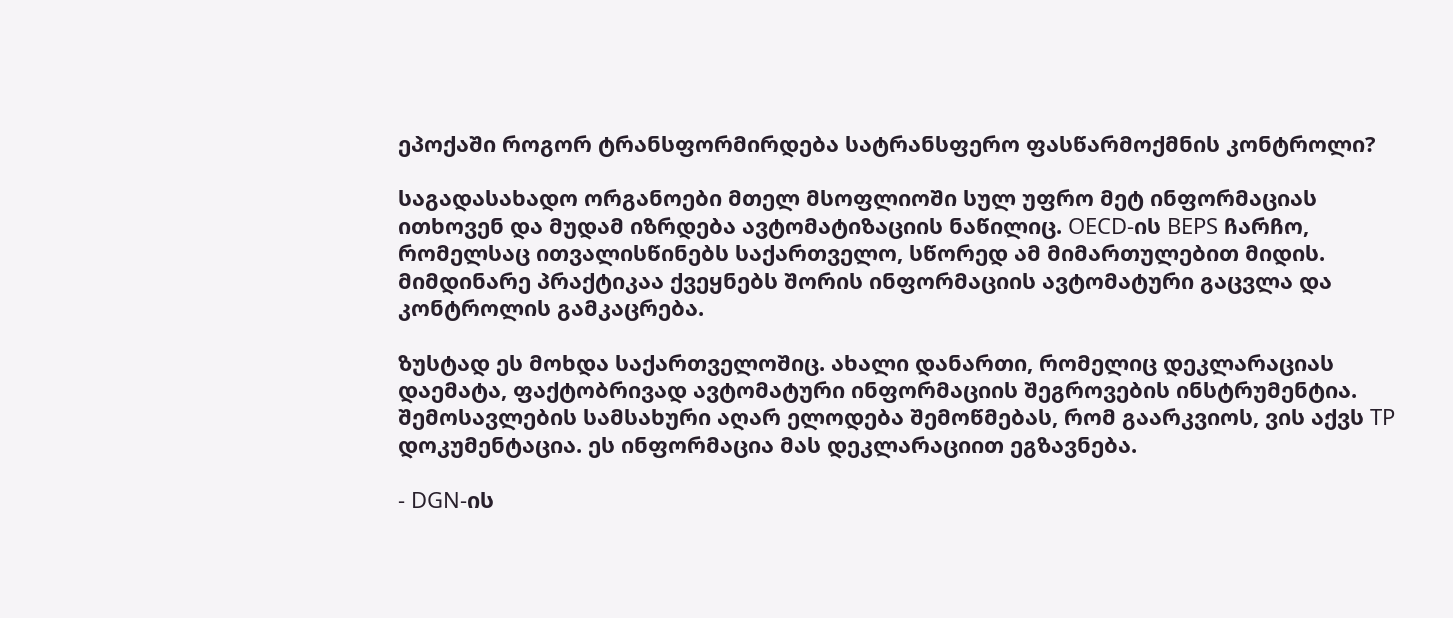ეპოქაში როგორ ტრანსფორმირდება სატრანსფერო ფასწარმოქმნის კონტროლი?

საგადასახადო ორგანოები მთელ მსოფლიოში სულ უფრო მეტ ინფორმაციას ითხოვენ და მუდამ იზრდება ავტომატიზაციის ნაწილიც. OECD-ის BEPS ჩარჩო, რომელსაც ითვალისწინებს საქართველო, სწორედ ამ მიმართულებით მიდის. მიმდინარე პრაქტიკაა ქვეყნებს შორის ინფორმაციის ავტომატური გაცვლა და კონტროლის გამკაცრება.

ზუსტად ეს მოხდა საქართველოშიც. ახალი დანართი, რომელიც დეკლარაციას დაემატა, ფაქტობრივად ავტომატური ინფორმაციის შეგროვების ინსტრუმენტია. შემოსავლების სამსახური აღარ ელოდება შემოწმებას, რომ გაარკვიოს, ვის აქვს TP დოკუმენტაცია. ეს ინფორმაცია მას დეკლარაციით ეგზავნება.

- DGN-ის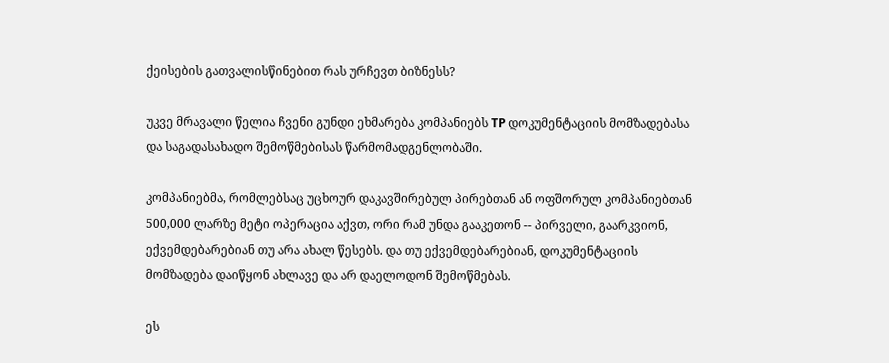ქეისების გათვალისწინებით რას ურჩევთ ბიზნესს?

უკვე მრავალი წელია ჩვენი გუნდი ეხმარება კომპანიებს TP დოკუმენტაციის მომზადებასა და საგადასახადო შემოწმებისას წარმომადგენლობაში.

კომპანიებმა, რომლებსაც უცხოურ დაკავშირებულ პირებთან ან ოფშორულ კომპანიებთან 500,000 ლარზე მეტი ოპერაცია აქვთ, ორი რამ უნდა გააკეთონ -- პირველი, გაარკვიონ, ექვემდებარებიან თუ არა ახალ წესებს. და თუ ექვემდებარებიან, დოკუმენტაციის მომზადება დაიწყონ ახლავე და არ დაელოდონ შემოწმებას.

ეს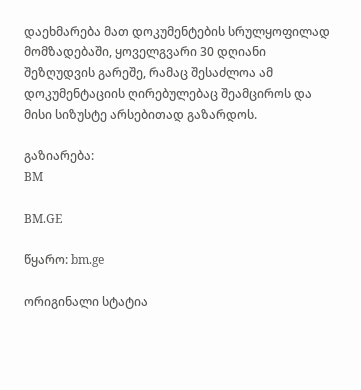დაეხმარება მათ დოკუმენტების სრულყოფილად მომზადებაში, ყოველგვარი 30 დღიანი შეზღუდვის გარეშე, რამაც შესაძლოა ამ დოკუმენტაციის ღირებულებაც შეამციროს და მისი სიზუსტე არსებითად გაზარდოს.

გაზიარება:
BM

BM.GE

წყარო: bm.ge

ორიგინალი სტატია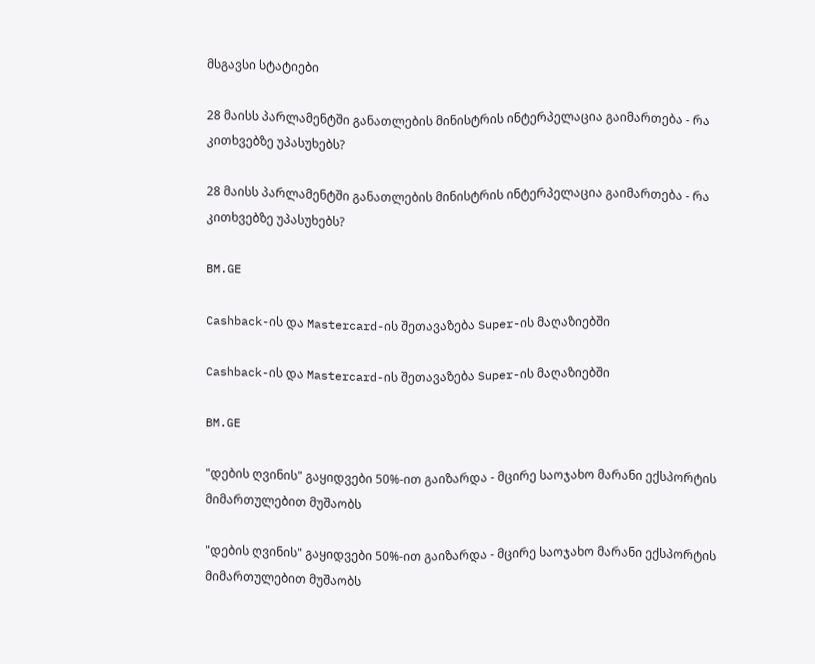მსგავსი სტატიები

28 მაისს პარლამენტში განათლების მინისტრის ინტერპელაცია გაიმართება - რა კითხვებზე უპასუხებს?

28 მაისს პარლამენტში განათლების მინისტრის ინტერპელაცია გაიმართება - რა კითხვებზე უპასუხებს?

BM.GE

Cashback-ის და Mastercard-ის შეთავაზება Super-ის მაღაზიებში

Cashback-ის და Mastercard-ის შეთავაზება Super-ის მაღაზიებში

BM.GE

"დების ღვინის" გაყიდვები 50%-ით გაიზარდა - მცირე საოჯახო მარანი ექსპორტის მიმართულებით მუშაობს

"დების ღვინის" გაყიდვები 50%-ით გაიზარდა - მცირე საოჯახო მარანი ექსპორტის მიმართულებით მუშაობს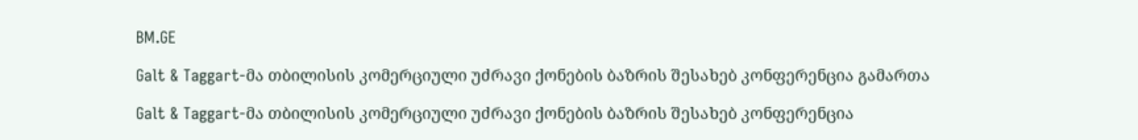BM.GE

Galt & Taggart-მა თბილისის კომერციული უძრავი ქონების ბაზრის შესახებ კონფერენცია გამართა

Galt & Taggart-მა თბილისის კომერციული უძრავი ქონების ბაზრის შესახებ კონფერენცია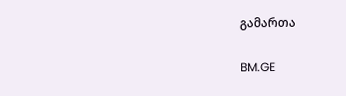გამართა

BM.GE